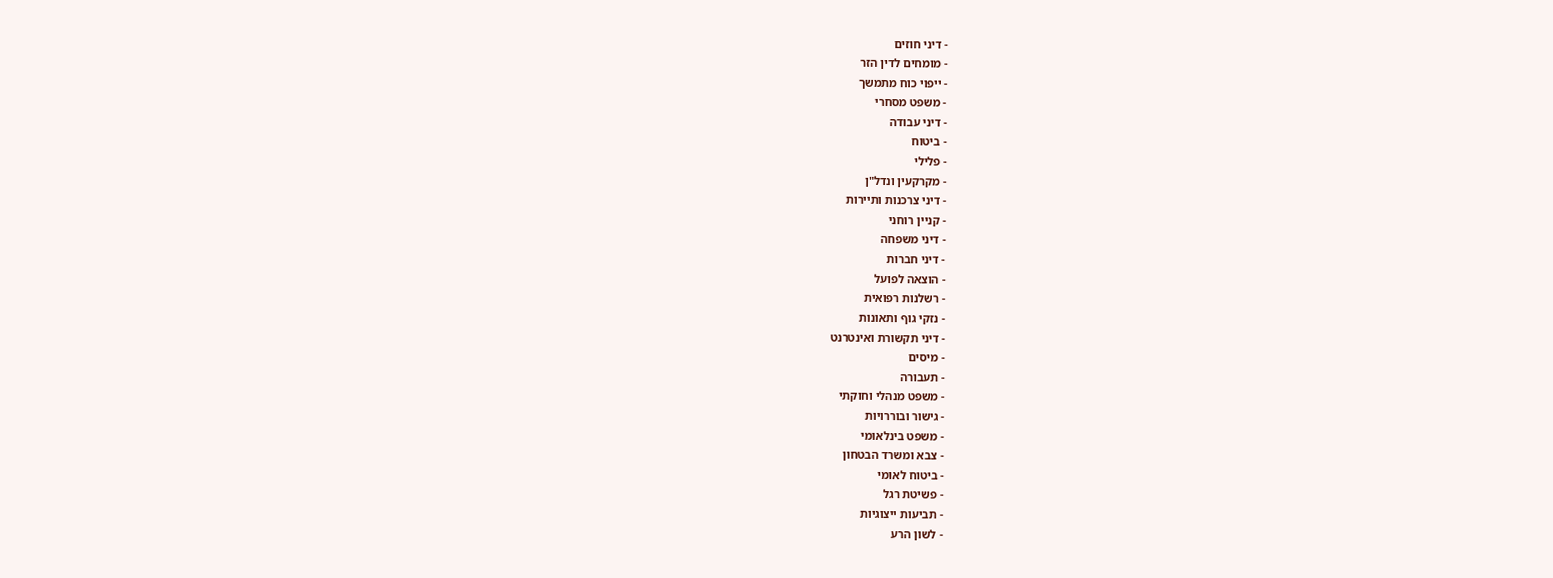- דיני חוזים
- מומחים לדין הזר
- ייפוי כוח מתמשך
- משפט מסחרי
- דיני עבודה
- ביטוח
- פלילי
- מקרקעין ונדל"ן
- דיני צרכנות ותיירות
- קניין רוחני
- דיני משפחה
- דיני חברות
- הוצאה לפועל
- רשלנות רפואית
- נזקי גוף ותאונות
- דיני תקשורת ואינטרנט
- מיסים
- תעבורה
- משפט מנהלי וחוקתי
- גישור ובוררויות
- משפט בינלאומי
- צבא ומשרד הבטחון
- ביטוח לאומי
- פשיטת רגל
- תביעות ייצוגיות
- לשון הרע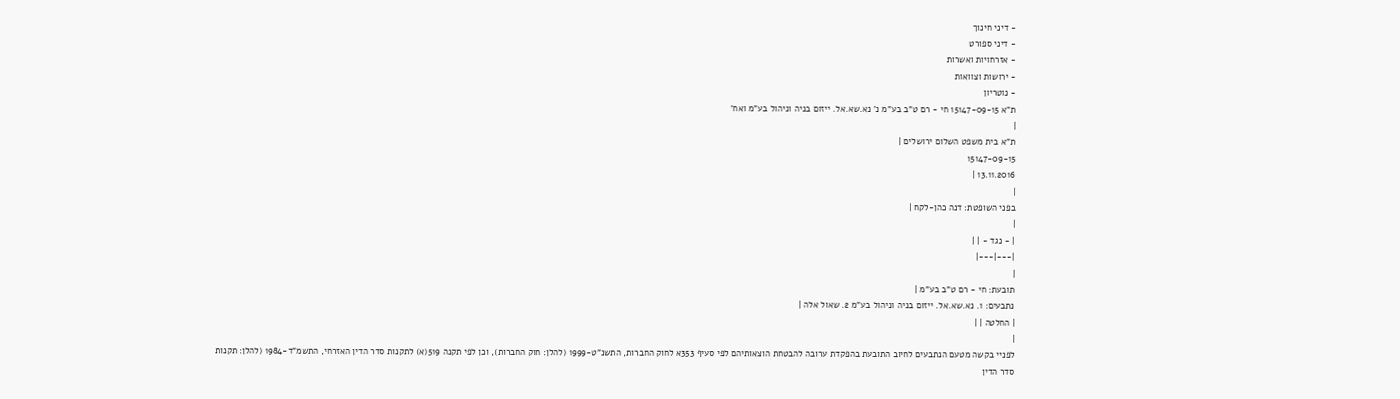- דיני חינוך
- דיני ספורט
- אזרחויות ואשרות
- ירושות וצוואות
- נוטריון
ת"א 15147-09-15 חי - רם ט"ב בע"מ נ' נא.שא.אל. ייזום בניה וניהול בע"מ ואח'
|
ת"א בית משפט השלום ירושלים |
15147-09-15
13.11.2016 |
|
בפני השופטת: דנה כהן-לקח |
|
| - נגד - | |
|---|---|
|
תובעת: חי - רם ט"ב בע"מ |
נתבעים: 1. נא.שא.אל. ייזום בניה וניהול בע"מ 2. שאול אלה |
| החלטה | |
|
לפניי בקשה מטעם הנתבעים לחיוב התובעת בהפקדת ערובה להבטחת הוצאותיהם לפי סעיף 353א לחוק החברות, התשנ"ט-1999 (להלן: חוק החברות), וכן לפי תקנה 519(א) לתקנות סדר הדין האזרחי, התשמ"ד-1984 (להלן: תקנות סדר הדין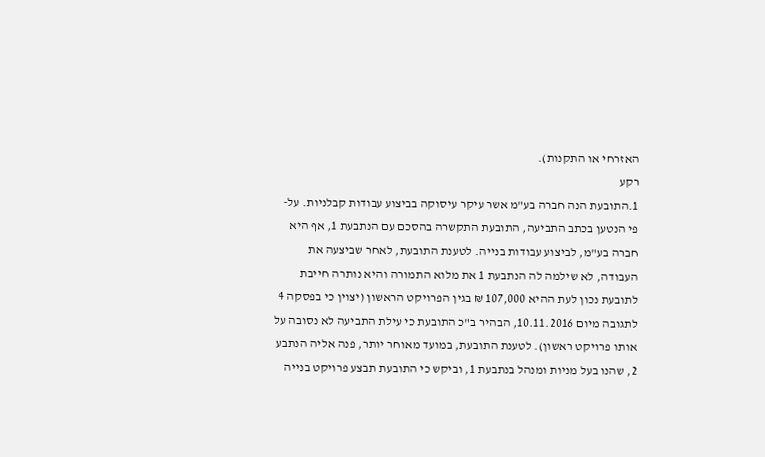האזרחי או התקנות).
רקע
1.התובעת הנה חברה בע"מ אשר עיקר עיסוקה בביצוע עבודות קבלניות. על-פי הנטען בכתב התביעה, התובעת התקשרה בהסכם עם הנתבעת 1, אף היא חברה בע"מ, לביצוע עבודות בנייה. לטענת התובעת, לאחר שביצעה את העבודה, לא שילמה לה הנתבעת 1 את מלוא התמורה והיא נותרה חייבת לתובעת נכון לעת ההיא 107,000 ₪ בגין הפרויקט הראשון (יצוין כי בפסקה 4 לתגובה מיום 10.11.2016, הבהיר ב"כ התובעת כי עילת התביעה לא נסובה על אותו פרויקט ראשון). לטענת התובעת, במועד מאוחר יותר, פנה אליה הנתבע 2, שהנו בעל מניות ומנהל בנתבעת 1, וביקש כי התובעת תבצע פרויקט בנייה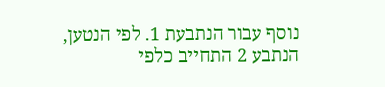נוסף עבור הנתבעת 1. לפי הנטען, הנתבע 2 התחייב כלפי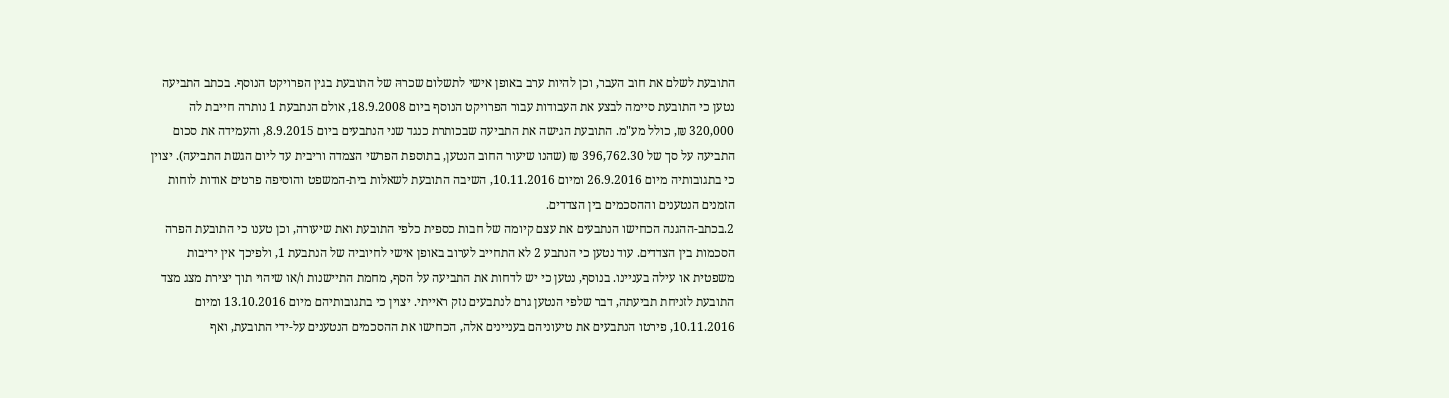התובעת לשלם את חוב העבר, וכן להיות ערב באופן אישי לתשלום שכרהּ של התובעת בגין הפרויקט הנוסף. בכתב התביעה נטען כי התובעת סיימה לבצע את העבודות עבור הפרויקט הנוסף ביום 18.9.2008, אולם הנתבעת 1 נותרה חייבת לה 320,000 ₪, כולל מע"מ. התובעת הגישה את התביעה שבכותרת כנגד שני הנתבעים ביום 8.9.2015, והעמידה את סכום התביעה על סך של 396,762.30 ₪ (שהנו שיעור החוב הנטען, בתוספת הפרשי הצמדה וריבית עד ליום הגשת התביעה). יצוין כי בתגובותיה מיום 26.9.2016 ומיום 10.11.2016, השיבה התובעת לשאלות בית-המשפט והוסיפה פרטים אודות לוחות הזמנים הנטענים וההסכמים בין הצדדים.
2.בכתב-ההגנה הכחישו הנתבעים את עצם קיומה של חבות כספית כלפי התובעת ואת שיעורה, וכן טענו כי התובעת הפרה הסכמות בין הצדדים. עוד נטען כי הנתבע 2 לא התחייב לערוב באופן אישי לחיוביה של הנתבעת 1, ולפיכך אין יריבות משפטית או עילה בעניינו. בנוסף, נטען כי יש לדחות את התביעה על הסף, מחמת התיישנות ו/או שיהוי תוך יצירת מצג מצד התובעת לזניחת תביעתה, דבר שלפי הנטען גרם לנתבעים נזק ראייתי. יצוין כי בתגובותיהם מיום 13.10.2016 ומיום 10.11.2016, פירטו הנתבעים את טיעוניהם בעניינים אלה, הכחישו את ההסכמים הנטענים על-ידי התובעת, ואף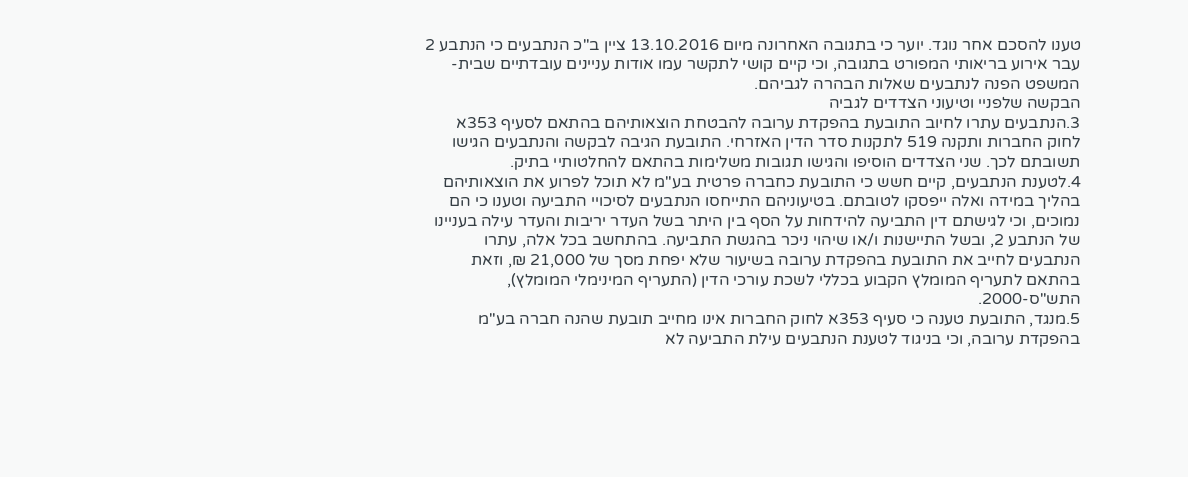טענו להסכם אחר נוגד. יוער כי בתגובה האחרונה מיום 13.10.2016 ציין ב"כ הנתבעים כי הנתבע 2 עבר אירוע בריאותי המפורט בתגובה, וכי קיים קושי לתקשר עמו אודות עניינים עובדתיים שבית-המשפט הפנה לנתבעים שאלות הבהרה לגביהם.
הבקשה שלפניי וטיעוני הצדדים לגביה
3.הנתבעים עתרו לחיוב התובעת בהפקדת ערובה להבטחת הוצאותיהם בהתאם לסעיף 353א לחוק החברות ותקנה 519 לתקנות סדר הדין האזרחי. התובעת הגיבה לבקשה והנתבעים הגישו תשובתם לכך. שני הצדדים הוסיפו והגישו תגובות משלימות בהתאם להחלטותיי בתיק.
4.לטענת הנתבעים, קיים חשש כי התובעת כחברה פרטית בע"מ לא תוכל לפרוע את הוצאותיהם בהליך במידה ואלה ייפסקו לטובתם. בטיעוניהם התייחסו הנתבעים לסיכויי התביעה וטענו כי הם נמוכים, וכי לגישתם דין התביעה להידחות על הסף בין היתר בשל העדר יריבות והעדר עילה בעניינו של הנתבע 2, ובשל התיישנות ו/או שיהוי ניכר בהגשת התביעה. בהתחשב בכל אלה, עתרו הנתבעים לחייב את התובעת בהפקדת ערובה בשיעור שלא יפחת מסך של 21,000 ₪, וזאת בהתאם לתעריף המומלץ הקבוע בכללי לשכת עורכי הדין (התעריף המינימלי המומלץ), התש"ס-2000.
5.מנגד, התובעת טענה כי סעיף 353א לחוק החברות אינו מחייב תובעת שהנה חברה בע"מ בהפקדת ערובה, וכי בניגוד לטענת הנתבעים עילת התביעה לא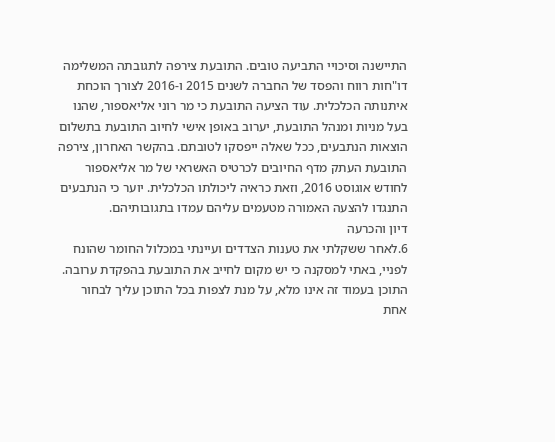התיישנה וסיכויי התביעה טובים. התובעת צירפה לתגובתה המשלימה דו"חות רווח והפסד של החברה לשנים 2015 ו-2016 לצורך הוכחת איתנותה הכלכלית. עוד הציעה התובעת כי מר רוני אליאספור, שהנו בעל מניות ומנהל התובעת, יערוב באופן אישי לחיוב התובעת בתשלום הוצאות הנתבעים, ככל שאלה ייפסקו לטובתם. בהקשר האחרון, צירפה התובעת העתק מדף החיובים לכרטיס האשראי של מר אליאספור לחודש אוגוסט 2016, וזאת כראיה ליכולתו הכלכלית. יוער כי הנתבעים התנגדו להצעה האמורה מטעמים עליהם עמדו בתגובותיהם.
דיון והכרעה
6.לאחר ששקלתי את טענות הצדדים ועיינתי במכלול החומר שהונח לפניי, באתי למסקנה כי יש מקום לחייב את התובעת בהפקדת ערובה.
התוכן בעמוד זה אינו מלא, על מנת לצפות בכל התוכן עליך לבחור אחת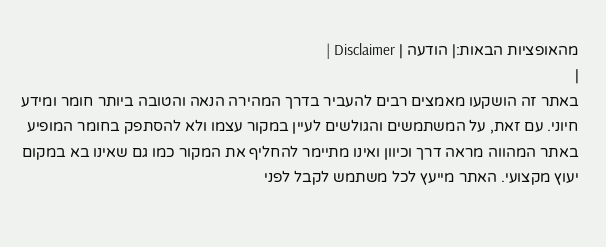מהאופציות הבאות:| הודעה | Disclaimer |
|
באתר זה הושקעו מאמצים רבים להעביר בדרך המהירה הנאה והטובה ביותר חומר ומידע חיוני. עם זאת, על המשתמשים והגולשים לעיין במקור עצמו ולא להסתפק בחומר המופיע באתר המהווה מראה דרך וכיוון ואינו מתיימר להחליף את המקור כמו גם שאינו בא במקום יעוץ מקצועי. האתר מייעץ לכל משתמש לקבל לפני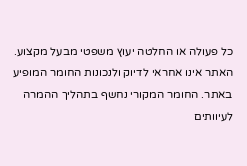כל פעולה או החלטה יעוץ משפטי מבעל מקצוע. האתר אינו אחראי לדיוק ולנכונות החומר המופיע באתר. החומר המקורי נחשף בתהליך ההמרה לעיוותים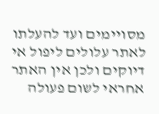מסויימים ועד להעלתו לאתר עלולים ליפול אי דיוקים ולכן אין האתר אחראי לשום פעולה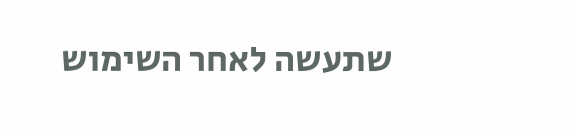שתעשה לאחר השימוש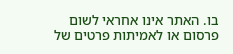בו. האתר אינו אחראי לשום פרסום או לאמיתות פרטים של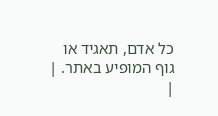כל אדם, תאגיד או גוף המופיע באתר. |
|